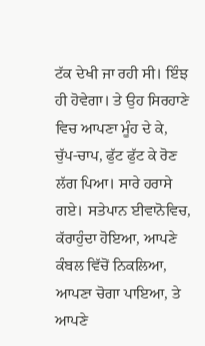ਟੱਕ ਦੇਖੀ ਜਾ ਰਹੀ ਸੀ। ਇੰਝ ਹੀ ਹੋਵੇਗਾ। ਤੇ ਉਹ ਸਿਰਹਾਣੇ ਵਿਚ ਆਪਣਾ ਮੂੰਹ ਦੇ ਕੇ, ਚੁੱਪ-ਚਾਪ, ਫੁੱਟ ਫੁੱਟ ਕੇ ਰੋਣ ਲੱਗ ਪਿਆ। ਸਾਰੇ ਹਰਾਸੇ ਗਏ। ਸਤੇਪਾਨ ਈਵਾਨੋਵਿਚ, ਕੱਰਾਹੁੰਦਾ ਹੋਇਆ, ਆਪਣੇ ਕੰਬਲ ਵਿੱਚੋਂ ਨਿਕਲਿਆ, ਆਪਣਾ ਚੋਗਾ ਪਾਇਆ, ਤੇ ਆਪਣੇ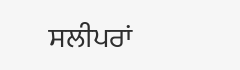ਸਲੀਪਰਾਂ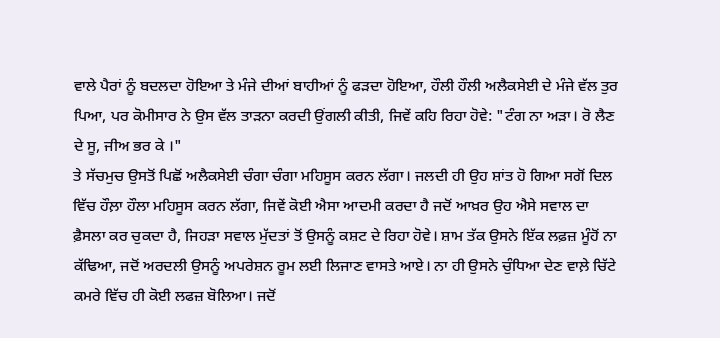ਵਾਲੇ ਪੈਰਾਂ ਨੂੰ ਬਦਲਦਾ ਹੋਇਆ ਤੇ ਮੰਜੇ ਦੀਆਂ ਬਾਹੀਆਂ ਨੂੰ ਫੜਦਾ ਹੋਇਆ, ਹੌਲੀ ਹੌਲੀ ਅਲੈਕਸੇਈ ਦੇ ਮੰਜੇ ਵੱਲ ਤੁਰ ਪਿਆ, ਪਰ ਕੋਮੀਸਾਰ ਨੇ ਉਸ ਵੱਲ ਤਾੜਨਾ ਕਰਦੀ ਉਂਗਲੀ ਕੀਤੀ, ਜਿਵੇਂ ਕਹਿ ਰਿਹਾ ਹੋਵੇ: "ਟੰਗ ਨਾ ਅੜਾ। ਰੋ ਲੈਣ ਦੇ ਸੂ, ਜੀਅ ਭਰ ਕੇ ।"
ਤੇ ਸੱਚਮੁਚ ਉਸਤੋਂ ਪਿਛੋਂ ਅਲੈਕਸੇਈ ਚੰਗਾ ਚੰਗਾ ਮਹਿਸੂਸ ਕਰਨ ਲੱਗਾ। ਜਲਦੀ ਹੀ ਉਹ ਸ਼ਾਂਤ ਹੋ ਗਿਆ ਸਗੋਂ ਦਿਲ ਵਿੱਚ ਹੌਲ਼ਾ ਹੌਲਾ ਮਹਿਸੂਸ ਕਰਨ ਲੱਗਾ, ਜਿਵੇਂ ਕੋਈ ਐਸਾ ਆਦਮੀ ਕਰਦਾ ਹੈ ਜਦੋਂ ਆਖ਼ਰ ਉਹ ਐਸੇ ਸਵਾਲ ਦਾ ਫ਼ੈਸਲਾ ਕਰ ਚੁਕਦਾ ਹੈ, ਜਿਹੜਾ ਸਵਾਲ ਮੁੱਦਤਾਂ ਤੋਂ ਉਸਨੂੰ ਕਸ਼ਟ ਦੇ ਰਿਹਾ ਹੋਵੇ। ਸ਼ਾਮ ਤੱਕ ਉਸਨੇ ਇੱਕ ਲਫ਼ਜ਼ ਮੂੰਹੋਂ ਨਾ ਕੱਢਿਆ, ਜਦੋਂ ਅਰਦਲੀ ਉਸਨੂੰ ਅਪਰੇਸ਼ਨ ਰੂਮ ਲਈ ਲਿਜਾਣ ਵਾਸਤੇ ਆਏ। ਨਾ ਹੀ ਉਸਨੇ ਚੁੰਧਿਆ ਦੇਣ ਵਾਲ਼ੇ ਚਿੱਟੇ ਕਮਰੇ ਵਿੱਚ ਹੀ ਕੋਈ ਲਫਜ਼ ਬੋਲਿਆ। ਜਦੋਂ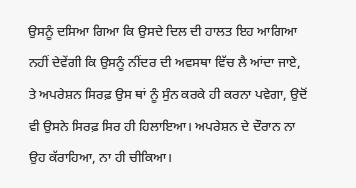ਉਸਨੂੰ ਦਸਿਆ ਗਿਆ ਕਿ ਉਸਦੇ ਦਿਲ ਦੀ ਹਾਲਤ ਇਹ ਆਗਿਆ ਨਹੀਂ ਦੇਵੇਂਗੀ ਕਿ ਉਸਨੂੰ ਨੀਂਦਰ ਦੀ ਅਵਸਥਾ ਵਿੱਚ ਲੈ ਆਂਦਾ ਜਾਏ, ਤੇ ਅਪਰੇਸ਼ਨ ਸਿਰਫ਼ ਉਸ ਥਾਂ ਨੂੰ ਸੁੰਨ ਕਰਕੇ ਹੀ ਕਰਨਾ ਪਵੇਗਾ, ਉਦੋਂ ਵੀ ਉਸਨੇ ਸਿਰਫ਼ ਸਿਰ ਹੀ ਹਿਲਾਇਆ। ਅਪਰੇਸ਼ਨ ਦੇ ਦੌਰਾਨ ਨਾ ਉਹ ਕੱਰਾਹਿਆ, ਨਾ ਹੀ ਚੀਕਿਆ।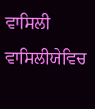ਵਾਸਿਲੀ ਵਾਸਿਲੀਯੇਵਿਚ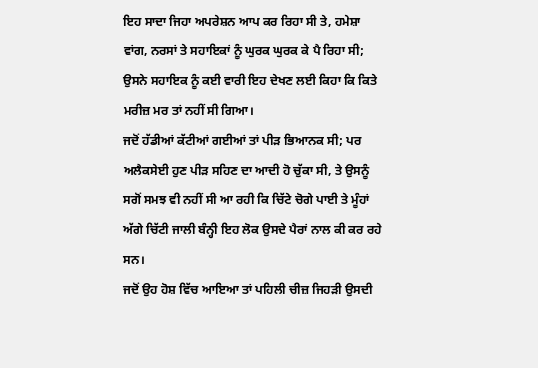ਇਹ ਸਾਦਾ ਜਿਹਾ ਅਪਰੇਸ਼ਨ ਆਪ ਕਰ ਰਿਹਾ ਸੀ ਤੇ, ਹਮੇਸ਼ਾ ਵਾਂਗ, ਨਰਸਾਂ ਤੇ ਸਹਾਇਕਾਂ ਨੂੰ ਘੁਰਕ ਘੁਰਕ ਕੇ ਪੈ ਰਿਹਾ ਸੀ; ਉਸਨੇ ਸਹਾਇਕ ਨੂੰ ਕਈ ਵਾਰੀ ਇਹ ਦੇਖਣ ਲਈ ਕਿਹਾ ਕਿ ਕਿਤੇ ਮਰੀਜ਼ ਮਰ ਤਾਂ ਨਹੀਂ ਸੀ ਗਿਆ।
ਜਦੋਂ ਹੱਡੀਆਂ ਕੱਟੀਆਂ ਗਈਆਂ ਤਾਂ ਪੀੜ ਭਿਆਨਕ ਸੀ; ਪਰ ਅਲੈਕਸੇਈ ਹੁਣ ਪੀੜ ਸਹਿਣ ਦਾ ਆਦੀ ਹੋ ਚੁੱਕਾ ਸੀ, ਤੇ ਉਸਨੂੰ ਸਗੋਂ ਸਮਝ ਵੀ ਨਹੀਂ ਸੀ ਆ ਰਹੀ ਕਿ ਚਿੱਟੇ ਚੋਗੇ ਪਾਈ ਤੇ ਮੂੰਹਾਂ ਅੱਗੇ ਚਿੱਟੀ ਜਾਲੀ ਬੰਨ੍ਹੀ ਇਹ ਲੋਕ ਉਸਦੇ ਪੈਰਾਂ ਨਾਲ ਕੀ ਕਰ ਰਹੇ ਸਨ।
ਜਦੋਂ ਉਹ ਹੋਸ਼ ਵਿੱਚ ਆਇਆ ਤਾਂ ਪਹਿਲੀ ਚੀਜ਼ ਜਿਹੜੀ ਉਸਦੀ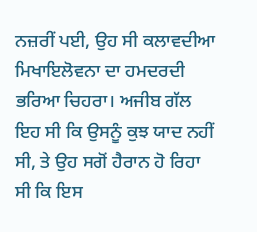ਨਜ਼ਰੀਂ ਪਈ, ਉਹ ਸੀ ਕਲਾਵਦੀਆ ਮਿਖਾਇਲੋਵਨਾ ਦਾ ਹਮਦਰਦੀ ਭਰਿਆ ਚਿਹਰਾ। ਅਜੀਬ ਗੱਲ ਇਹ ਸੀ ਕਿ ਉਸਨੂੰ ਕੁਝ ਯਾਦ ਨਹੀਂ ਸੀ, ਤੇ ਉਹ ਸਗੋਂ ਹੈਰਾਨ ਹੋ ਰਿਹਾ ਸੀ ਕਿ ਇਸ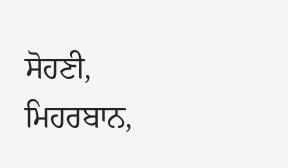ਸੋਹਣੀ, ਮਿਹਰਬਾਨ,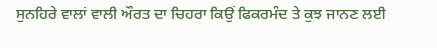ਸੁਨਹਿਰੇ ਵਾਲਾਂ ਵਾਲੀ ਔਰਤ ਦਾ ਚਿਹਰਾ ਕਿਉਂ ਫਿਕਰਮੰਦ ਤੇ ਕੁਝ ਜਾਨਣ ਲਈ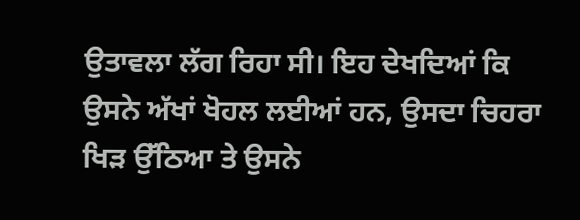ਉਤਾਵਲਾ ਲੱਗ ਰਿਹਾ ਸੀ। ਇਹ ਦੇਖਦਿਆਂ ਕਿ ਉਸਨੇ ਅੱਖਾਂ ਖੋਹਲ ਲਈਆਂ ਹਨ, ਉਸਦਾ ਚਿਹਰਾ ਖਿੜ ਉੱਠਿਆ ਤੇ ਉਸਨੇ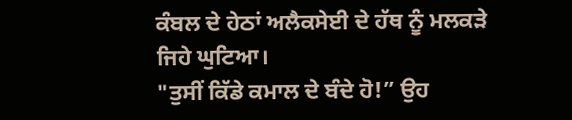ਕੰਬਲ ਦੇ ਹੇਠਾਂ ਅਲੈਕਸੇਈ ਦੇ ਹੱਥ ਨੂੰ ਮਲਕੜੇ ਜਿਹੇ ਘੁਟਿਆ।
"ਤੁਸੀਂ ਕਿੱਡੇ ਕਮਾਲ ਦੇ ਬੰਦੇ ਹੋ!” ਉਹ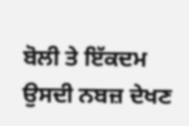ਬੋਲੀ ਤੇ ਇੱਕਦਮ ਉਸਦੀ ਨਬਜ਼ ਦੇਖਣ